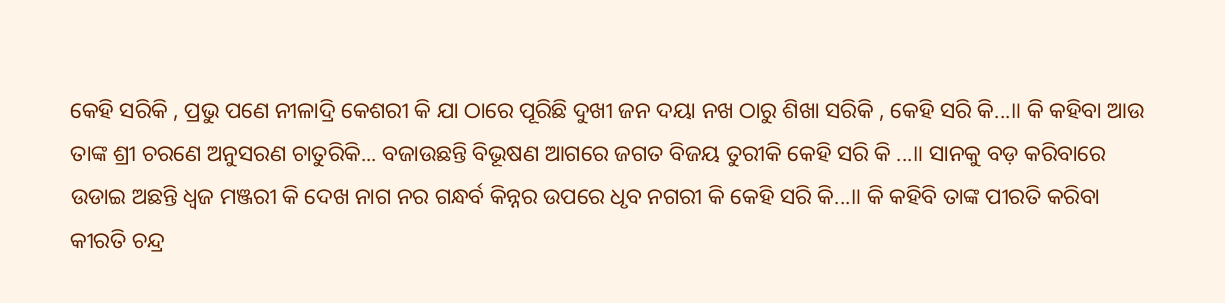କେହି ସରିକି , ପ୍ରଭୁ ପଣେ ନୀଳାଦ୍ରି କେଶରୀ କି ଯା ଠାରେ ପୂରିଛି ଦୁଖୀ ଜନ ଦୟା ନଖ ଠାରୁ ଶିଖା ସରିକି , କେହି ସରି କି...॥ କି କହିବା ଆଉ ତାଙ୍କ ଶ୍ରୀ ଚରଣେ ଅନୁସରଣ ଚାତୁରିକି... ବଜାଉଛନ୍ତି ବିଭୂଷଣ ଆଗରେ ଜଗତ ବିଜୟ ତୁରୀକି କେହି ସରି କି ...॥ ସାନକୁ ବଡ଼ କରିବାରେ ଉଡାଇ ଅଛନ୍ତି ଧ୍ୱଜ ମଞ୍ଜରୀ କି ଦେଖ ନାଗ ନର ଗନ୍ଧର୍ବ କିନ୍ନର ଉପରେ ଧୃବ ନଗରୀ କି କେହି ସରି କି...॥ କି କହିବି ତାଙ୍କ ପୀରତି କରିବା କୀରତି ଚନ୍ଦ୍ର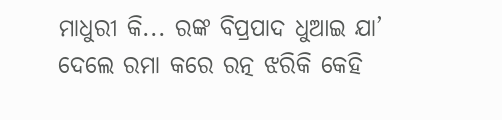ମାଧୁରୀ କି... ରଙ୍କ ବିପ୍ରପାଦ ଧୁଆଇ ଯା’ ଦେଲେ ରମା କରେ ରତ୍ନ ଝରିକି କେହି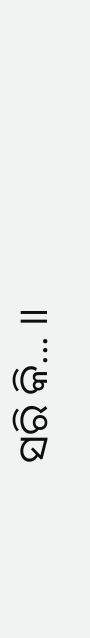ସରି କି... ॥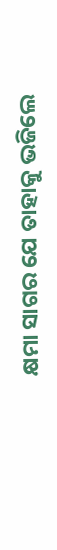କ୍ଷମା ସାଗର ଯେ ତାହାକୁ ଭଜିଲେ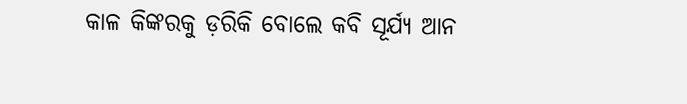କାଳ କିଙ୍କରକୁ ଡ଼ରିକି ବୋଲେ କବି ସୂର୍ଯ୍ୟ ଆନ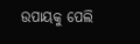ଉପାୟକୁ ପେଲି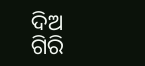ଦିଅ ଗିରି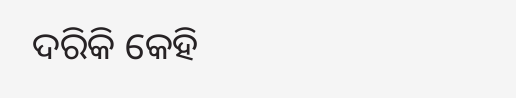ଦରିକି କେହି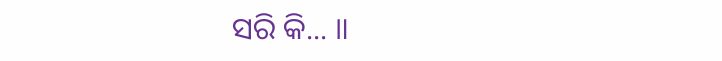ସରି କି... ॥